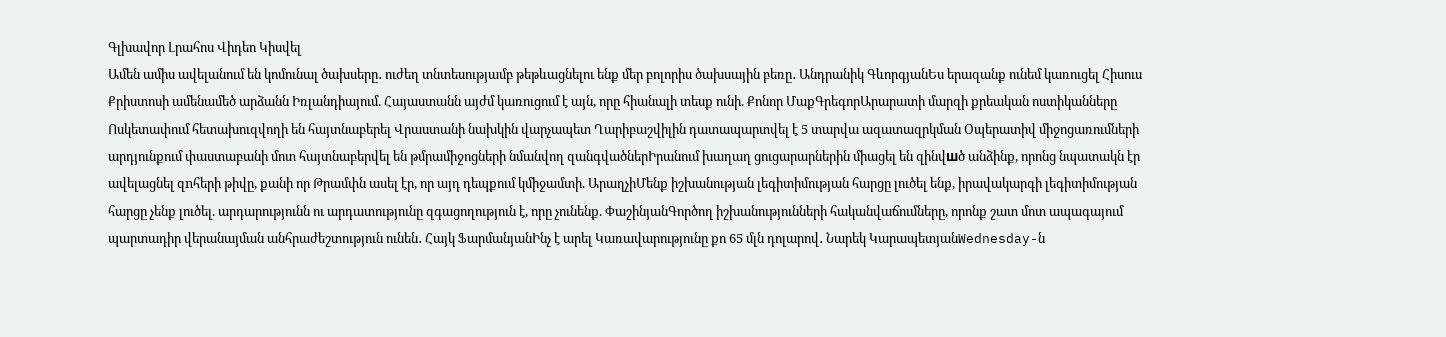Գլխավոր Լրահոս Վիդեո Կիսվել
Ամեն ամիս ավելանում են կոմունալ ծախսերը․ ուժեղ տնտեսությամբ թեթևացնելու ենք մեր բոլորիս ծախսային բեռը․ Անդրանիկ ԳևորգյանԵս երազանք ունեմ կառուցել Հիսուս Քրիստոսի ամենամեծ արձանն Իռլանդիայում. Հայաստանն այժմ կառուցում է այն, որը հիանալի տեսք ունի. Քոնոր ՄաքԳրեգորԱրարատի մարզի քրեական ոստիկանները Ոսկետափում հետախուզվողի են հայտնաբերել Վրաստանի նախկին վարչապետ Ղարիբաշվիլին դատապարտվել է 5 տարվա ազատազրկման Օպերատիվ միջոցառումների արդյունքում փաստաբանի մոտ հայտնաբերվել են թմրամիջոցների նմանվող զանգվածներԻրանում խաղաղ ցուցարարներին միացել են զինվшծ անձինք, որոնց նպատակն էր ավելացնել զnհերի թիվը, քանի որ Թրամփն ասել էր, որ այդ դեպքում կմիջամտի. ԱրաղչիՄենք իշխանության լեգիտիմության հարցը լուծել ենք, իրավակարգի լեգիտիմության հարցը չենք լուծել. արդարությունն ու արդատությունը զգացողություն է, որը չունենք. ՓաշինյանԳործող իշխանությունների հականվաճումները, որոնք շատ մոտ ապագայում պարտադիր վերանայման անհրաժեշտություն ունեն․ Հայկ ՖարմանյանԻնչ է արել Կառավարությունը քո 65 մլն դոլարով․ Նարեկ ԿարապետյանWednesday-ն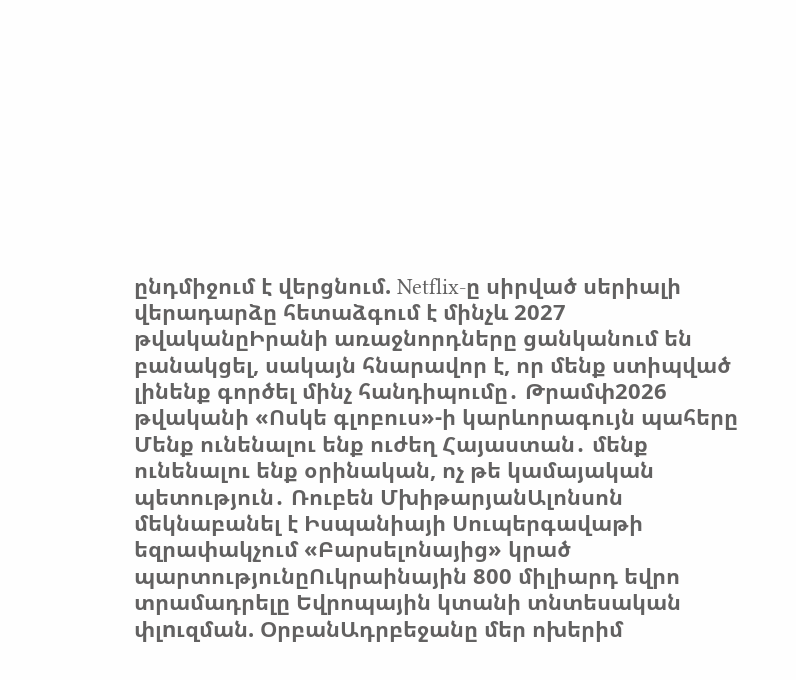ընդմիջում է վերցնում. Netflix-ը սիրված սերիալի վերադարձը հետաձգում է մինչև 2027 թվականըԻրանի առաջնորդները ցանկանում են բանակցել, սակայն հնարավոր է, որ մենք ստիպված լինենք գործել մինչ հանդիպումը․ Թրամփ2026 թվականի «Ոսկե գլոբուս»-ի կարևորագույն պահերը Մենք ունենալու ենք ուժեղ Հայաստան․ մենք ունենալու ենք օրինական, ոչ թե կամայական պետություն․ Ռուբեն ՄխիթարյանԱլոնսոն մեկնաբանել է Իսպանիայի Սուպերգավաթի եզրափակչում «Բարսելոնայից» կրած պարտությունըՈւկրաինային 800 միլիարդ եվրո տրամադրելը Եվրոպային կտանի տնտեսական փլnւզման. ՕրբանԱդրբեջանը մեր ոխերիմ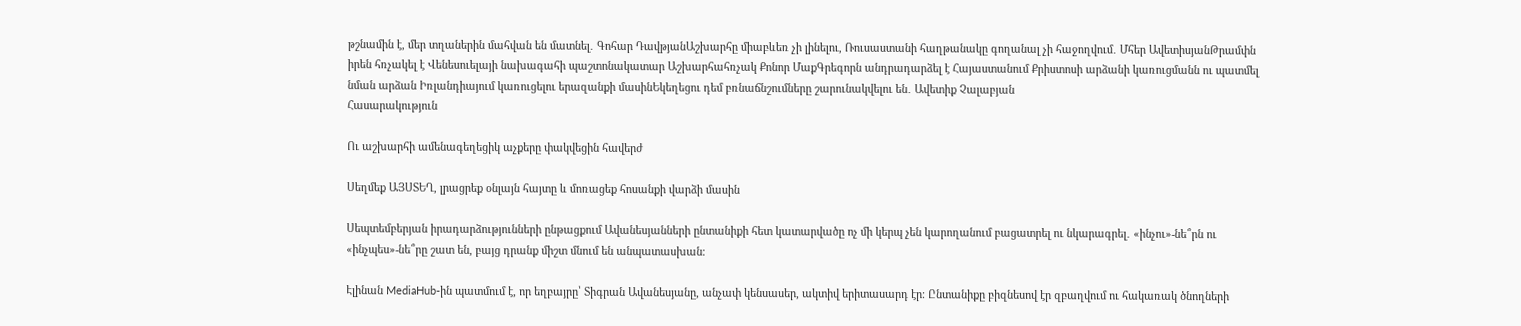թշնամին է, մեր տղաներին մահվան են մատնել․ Գոհար ԴավթյանԱշխարհը միաբևեռ չի լինելու, Ռուսաստանի հաղթանակը գողանալ չի հաջողվում․ Մհեր ԱվետիսյանԹրամփն իրեն հռչակել է Վենեսուելայի նախագահի պաշտոնակատար Աշխարհահռչակ Քոնոր ՄաքԳրեգորն անդրադարձել է Հայաստանում Քրիստոսի արձանի կառուցմանն ու պատմել նման արձան Իռլանդիայում կառուցելու երազանքի մասինԵկեղեցու դեմ բռնաճնշումները շարունակվելու են․ Ավետիք Չալաբյան
Հասարակություն

Ու աշխարհի ամենագեղեցիկ աչքերը փակվեցին հավերժ

Սեղմեք ԱՅՍՏԵՂ, լրացրեք օնլայն հայտը և մոռացեք հոսանքի վարձի մասին

Սեպտեմբերյան իրադարձությունների ընթացքում Ավանեսյանների ընտանիքի հետ կատարվածը ոչ մի կերպ չեն կարողանում բացատրել ու նկարագրել․ «ինչու»-նե՞րն ու «ինչպես»-նե՞րը շատ են, բայց դրանք միշտ մնում են անպատասխան։

Էլինան MediaHub-ին պատմում է, որ եղբայրը՝ Տիգրան Ավանեսյանը, անչափ կենսասեր, ակտիվ երիտասարդ էր։ Ընտանիքը բիզնեսով էր զբաղվում ու հակառակ ծնողների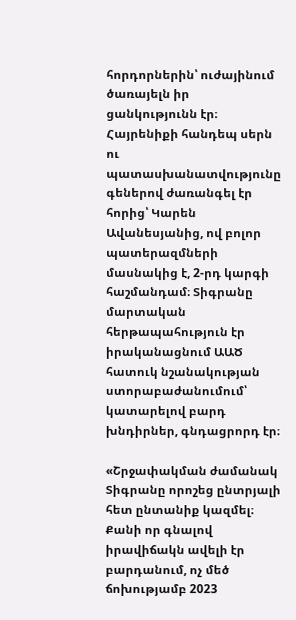հորդորներին՝ ուժայինում ծառայելն իր ցանկությունն էր։ Հայրենիքի հանդեպ սերն ու պատասխանատվությունը գեներով ժառանգել էր հորից՝ Կարեն Ավանեսյանից, ով բոլոր պատերազմների մասնակից է, 2-րդ կարգի հաշմանդամ։ Տիգրանը մարտական հերթապահություն էր իրականացնում ԱԱԾ հատուկ նշանակության ստորաբաժանումում՝ կատարելով բարդ խնդիրներ, գնդացրորդ էր։

«Շրջափակման ժամանակ Տիգրանը որոշեց ընտրյալի հետ ընտանիք կազմել։ Քանի որ գնալով իրավիճակն ավելի էր բարդանում, ոչ մեծ ճոխությամբ 2023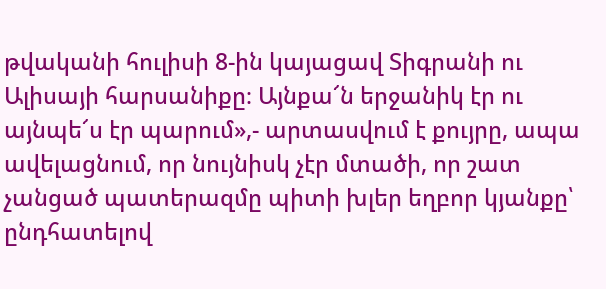թվականի հուլիսի 8-ին կայացավ Տիգրանի ու Ալիսայի հարսանիքը։ Այնքա՜ն երջանիկ էր ու այնպե՜ս էր պարում»,- արտասվում է քույրը, ապա ավելացնում, որ նույնիսկ չէր մտածի, որ շատ չանցած պատերազմը պիտի խլեր եղբոր կյանքը՝ ընդհատելով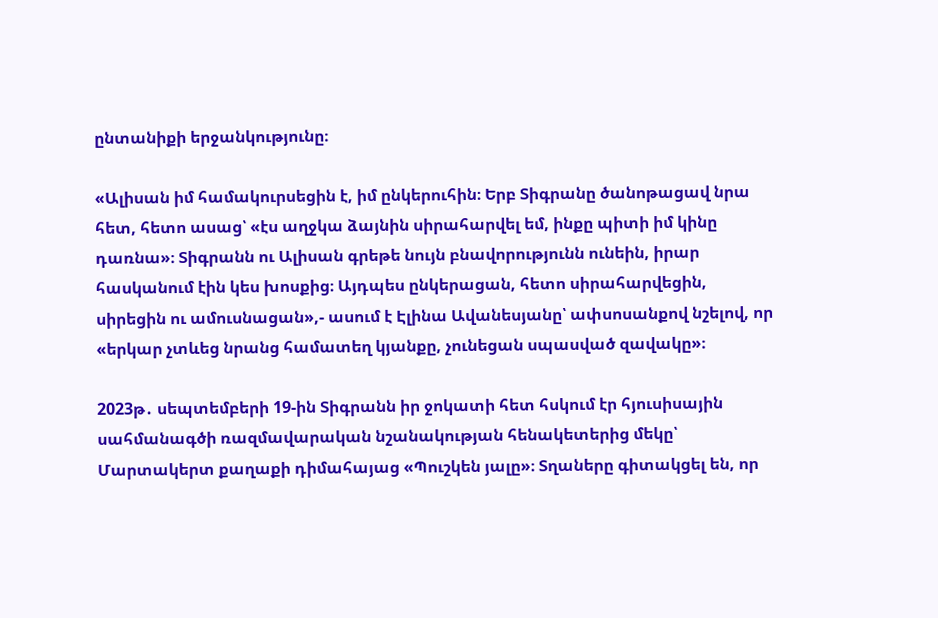ընտանիքի երջանկությունը։

«Ալիսան իմ համակուրսեցին է, իմ ընկերուհին։ Երբ Տիգրանը ծանոթացավ նրա հետ, հետո ասաց՝ «էս աղջկա ձայնին սիրահարվել եմ, ինքը պիտի իմ կինը դառնա»։ Տիգրանն ու Ալիսան գրեթե նույն բնավորությունն ունեին, իրար հասկանում էին կես խոսքից։ Այդպես ընկերացան, հետո սիրահարվեցին, սիրեցին ու ամուսնացան»,- ասում է Էլինա Ավանեսյանը՝ ափսոսանքով նշելով, որ «երկար չտևեց նրանց համատեղ կյանքը, չունեցան սպասված զավակը»։

2023թ․ սեպտեմբերի 19-ին Տիգրանն իր ջոկատի հետ հսկում էր հյուսիսային սահմանագծի ռազմավարական նշանակության հենակետերից մեկը՝ Մարտակերտ քաղաքի դիմահայաց «Պուշկեն յալը»։ Տղաները գիտակցել են, որ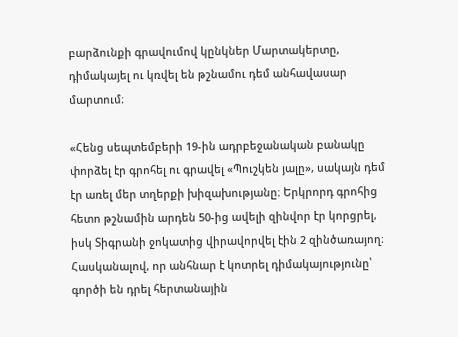բարձունքի գրավումով կընկներ Մարտակերտը, դիմակայել ու կռվել են թշնամու դեմ անհավասար մարտում։

«Հենց սեպտեմբերի 19-ին ադրբեջանական բանակը փորձել էր գրոհել ու գրավել «Պուշկեն յալը», սակայն դեմ էր առել մեր տղերքի խիզախությանը։ Երկրորդ գրոհից հետո թշնամին արդեն 50-ից ավելի զինվոր էր կորցրել, իսկ Տիգրանի ջոկատից վիրավորվել էին 2 զինծառայող։ Հասկանալով, որ անհնար է կոտրել դիմակայությունը՝ գործի են դրել հերտանային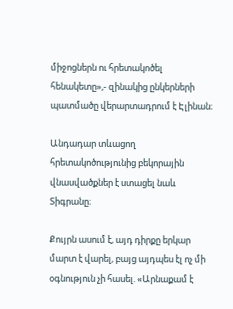միջոցներն ու հրետակոծել հենակետը»,- զինակից ընկերների պատմածը վերարտադրում է Էլինան։

Անդադար տևացող հրետակոծությունից բեկորային վնասվածքներ է ստացել նաև Տիգրանը։

Քույրն ասում է, այդ դիրքը երկար մարտ է վարել, բայց այդպես էլ ոչ մի օգնություն չի հասել. «Արնաքամ է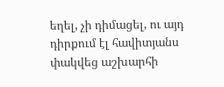եղել, չի դիմացել, ու այդ դիրքում էլ հավիտյանս փակվեց աշխարհի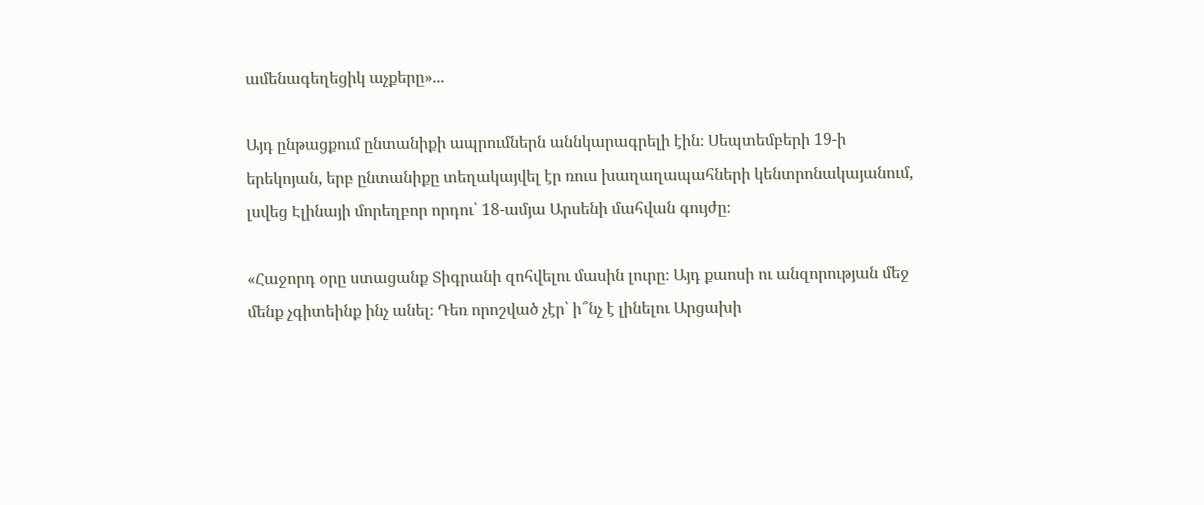ամենագեղեցիկ աչքերը»...

Այդ ընթացքում ընտանիքի ապրումներն աննկարագրելի էին։ Սեպտեմբերի 19-ի երեկոյան, երբ ընտանիքը տեղակայվել էր ռուս խաղաղապահների կենտրոնակայանում, լսվեց Էլինայի մորեղբոր որդու՝ 18-ամյա Արսենի մահվան գույժը։

«Հաջորդ օրը ստացանք Տիգրանի զոհվելու մասին լուրը։ Այդ քաոսի ու անզորության մեջ մենք չգիտեինք ինչ անել։ Դեռ որոշված չէր՝ ի՞նչ է լինելու Արցախի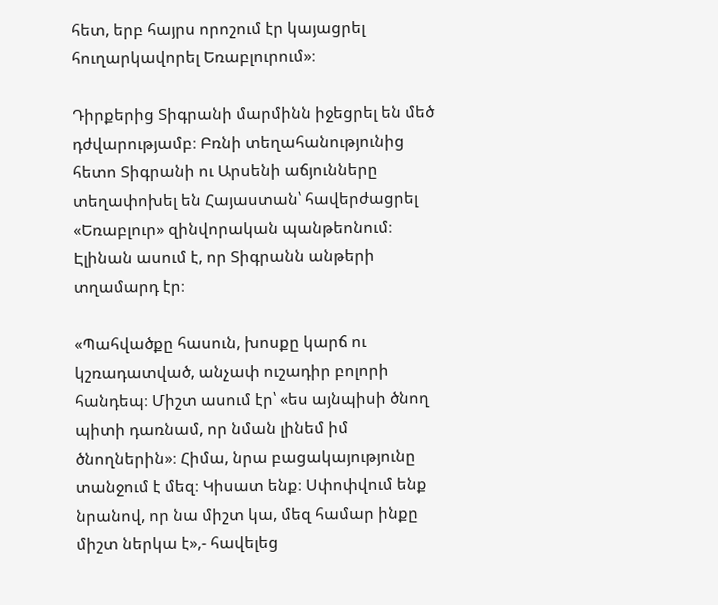հետ, երբ հայրս որոշում էր կայացրել հուղարկավորել Եռաբլուրում»։

Դիրքերից Տիգրանի մարմինն իջեցրել են մեծ դժվարությամբ։ Բռնի տեղահանությունից հետո Տիգրանի ու Արսենի աճյունները տեղափոխել են Հայաստան՝ հավերժացրել «Եռաբլուր» զինվորական պանթեոնում։ Էլինան ասում է, որ Տիգրանն անթերի տղամարդ էր։

«Պահվածքը հասուն, խոսքը կարճ ու կշռադատված, անչափ ուշադիր բոլորի հանդեպ։ Միշտ ասում էր՝ «ես այնպիսի ծնող պիտի դառնամ, որ նման լինեմ իմ ծնողներին»։ Հիմա, նրա բացակայությունը տանջում է մեզ։ Կիսատ ենք։ Սփոփվում ենք նրանով, որ նա միշտ կա, մեզ համար ինքը միշտ ներկա է»,- հավելեց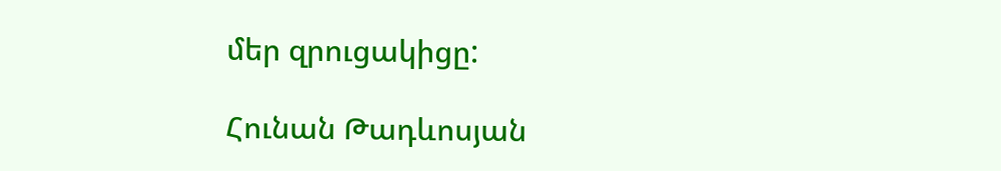մեր զրուցակիցը:

Հունան Թադևոսյան